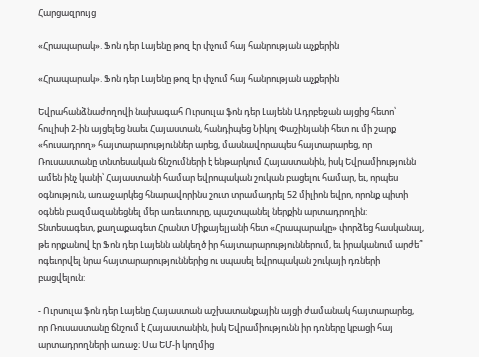Հարցազրույց

«Հրապարակ». Ֆոն դեր Լայենը թոզ էր փչում հայ հանրության աչքերին

«Հրապարակ». Ֆոն դեր Լայենը թոզ էր փչում հայ հանրության աչքերին

Եվրահանձնաժողովի նախագահ Ուրսուլա ֆոն դեր Լայենն Ադրբեջան այցից հետո՝ հուլիսի 2-ին այցելեց նաեւ Հայաստան, հանդիպեց Նիկոլ Փաշինյանի հետ ու մի շարք «հուսադրող» հայտարարություններ արեց, մասնավորապես հայտարարեց, որ Ռուսաստանը տնտեսական ճնշումների է ենթարկում Հայաստանին, իսկ Եվրամիությունն ամեն ինչ կանի՝ Հայաստանի համար եվրոպական շուկան բացելու համար, եւ, որպես օգնություն, առաջարկեց հնարավորինս շուտ տրամադրել 52 միլիոն եվրո, որոնք պիտի օգնեն բազմազանեցնել մեր առեւտուրը, պաշտպանել ներքին արտադրողին: Տնտեսագետ, քաղաքագետ Հրանտ Միքայելյանի հետ «Հրապարակը» փորձեց հասկանալ, թե որքանով էր Ֆոն դեր Լայենն անկեղծ իր հայտարարություններում, եւ իրականում արժե՞ ոգեւորվել նրա հայտարարություններից ու սպասել եվրոպական շուկայի դռների բացվելուն:

- Ուրսուլա ֆոն դեր Լայենը Հայաստան աշխատանքային այցի ժամանակ հայտարարեց, որ Ռուսաստանը ճնշում է Հայաստանին, իսկ Եվրամիությունն իր դռները կբացի հայ արտադրողների առաջ։ Սա ԵՄ-ի կողմից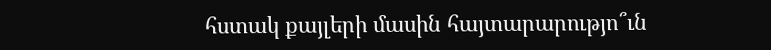հստակ քայլերի մասին հայտարարությո՞ւն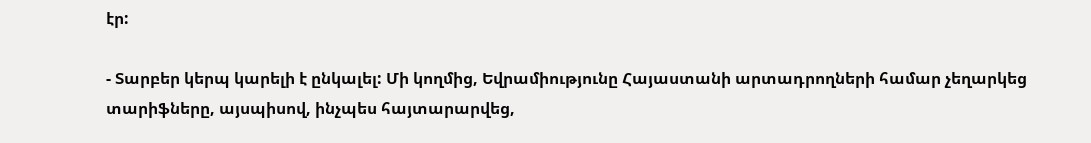էր:

- Տարբեր կերպ կարելի է ընկալել: Մի կողմից, Եվրամիությունը Հայաստանի արտադրողների համար չեղարկեց տարիֆները, այսպիսով, ինչպես հայտարարվեց,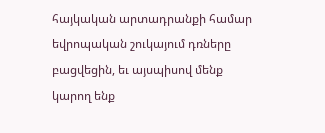հայկական արտադրանքի համար եվրոպական շուկայում դռները բացվեցին, եւ այսպիսով մենք կարող ենք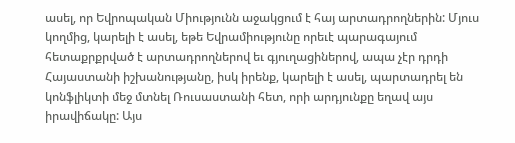ասել, որ Եվրոպական Միությունն աջակցում է հայ արտադրողներին: Մյուս կողմից, կարելի է ասել, եթե Եվրամիությունը որեւէ պարագայում հետաքրքրված է արտադրողներով եւ գյուղացիներով, ապա չէր դրդի Հայաստանի իշխանությանը, իսկ իրենք, կարելի է ասել, պարտադրել են կոնֆլիկտի մեջ մտնել Ռուսաստանի հետ, որի արդյունքը եղավ այս իրավիճակը: Այս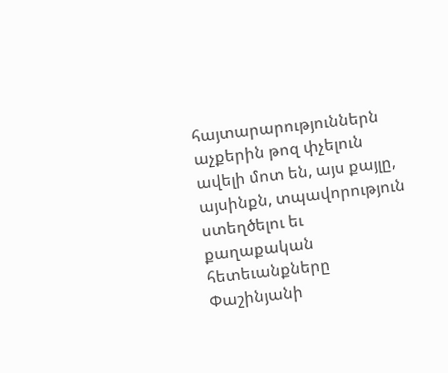հայտարարություններն աչքերին թոզ փչելուն ավելի մոտ են, այս քայլը, այսինքն, տպավորություն ստեղծելու եւ քաղաքական հետեւանքները Փաշինյանի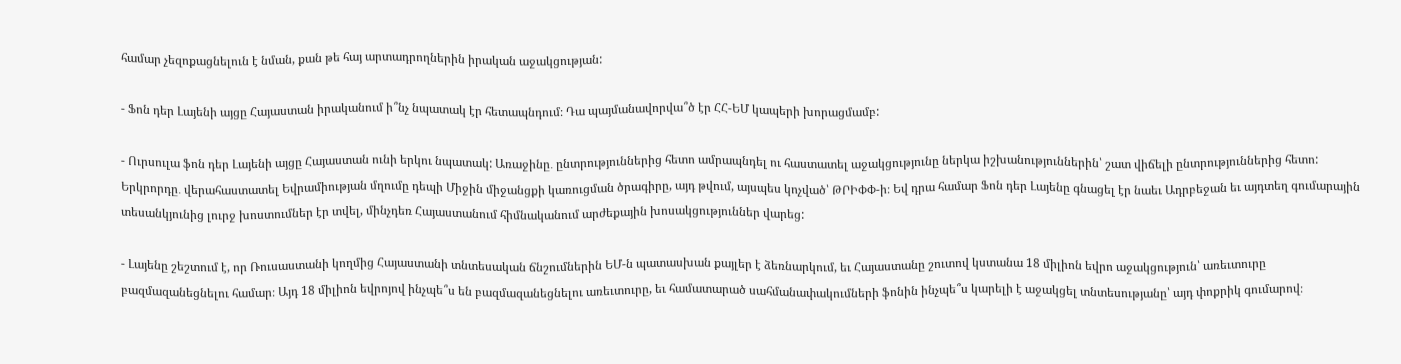համար չեզոքացնելուն է նման, քան թե հայ արտադրողներին իրական աջակցության:

- Ֆոն դեր Լայենի այցը Հայաստան իրականում ի՞նչ նպատակ էր հետապնդում։ Դա պայմանավորվա՞ծ էր ՀՀ-ԵՄ կապերի խորացմամբ:

- Ուրսուլա ֆոն դեր Լայենի այցը Հայաստան ունի երկու նպատակ: Առաջինը․ ընտրություններից հետո ամրապնդել ու հաստատել աջակցությունը ներկա իշխանություններին՝ շատ վիճելի ընտրություններից հետո: Երկրորդը․ վերահաստատել Եվրամիության մղումը դեպի Միջին միջանցքի կառուցման ծրագիրը, այդ թվում, այսպես կոչված՝ ԹՐԻՓՓ-ի։ Եվ դրա համար Ֆոն դեր Լայենը գնացել էր նաեւ Ադրբեջան եւ այդտեղ գումարային տեսանկյունից լուրջ խոստումներ էր տվել, մինչդեռ Հայաստանում հիմնականում արժեքային խոսակցություններ վարեց:

- Լայենը շեշտում է, որ Ռուսաստանի կողմից Հայաստանի տնտեսական ճնշումներին ԵՄ-ն պատասխան քայլեր է ձեռնարկում, եւ Հայաստանը շուտով կստանա 18 միլիոն եվրո աջակցություն՝ առեւտուրը բազմազանեցնելու համար։ Այդ 18 միլիոն եվրոյով ինչպե՞ս են բազմազանեցնելու առեւտուրը, եւ համատարած սահմանափակումների ֆոնին ինչպե՞ս կարելի է աջակցել տնտեսությանը՝ այդ փոքրիկ գումարով։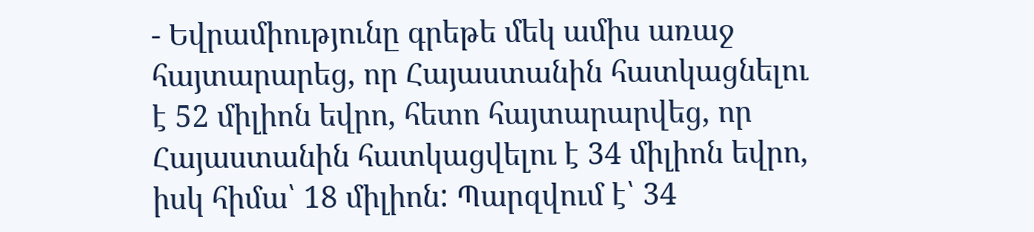- Եվրամիությունը գրեթե մեկ ամիս առաջ հայտարարեց, որ Հայաստանին հատկացնելու է 52 միլիոն եվրո, հետո հայտարարվեց, որ Հայաստանին հատկացվելու է 34 միլիոն եվրո, իսկ հիմա՝ 18 միլիոն: Պարզվում է՝ 34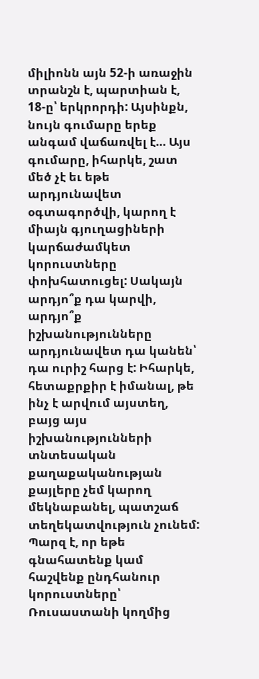միլիոնն այն 52-ի առաջին տրանշն է, պարտիան է, 18-ը՝ երկրորդի: Այսինքն, նույն գումարը երեք անգամ վաճառվել է… Այս գումարը, իհարկե, շատ մեծ չէ եւ եթե արդյունավետ օգտագործվի, կարող է միայն գյուղացիների կարճաժամկետ կորուստները փոխհատուցել: Սակայն արդյո՞ք դա կարվի, արդյո՞ք իշխանությունները արդյունավետ դա կանեն՝ դա ուրիշ հարց է: Իհարկե, հետաքրքիր է իմանալ, թե ինչ է արվում այստեղ, բայց այս իշխանությունների տնտեսական քաղաքականության քայլերը չեմ կարող մեկնաբանել, պատշաճ տեղեկատվություն չունեմ: Պարզ է, որ եթե գնահատենք կամ հաշվենք ընդհանուր կորուստները՝ Ռուսաստանի կողմից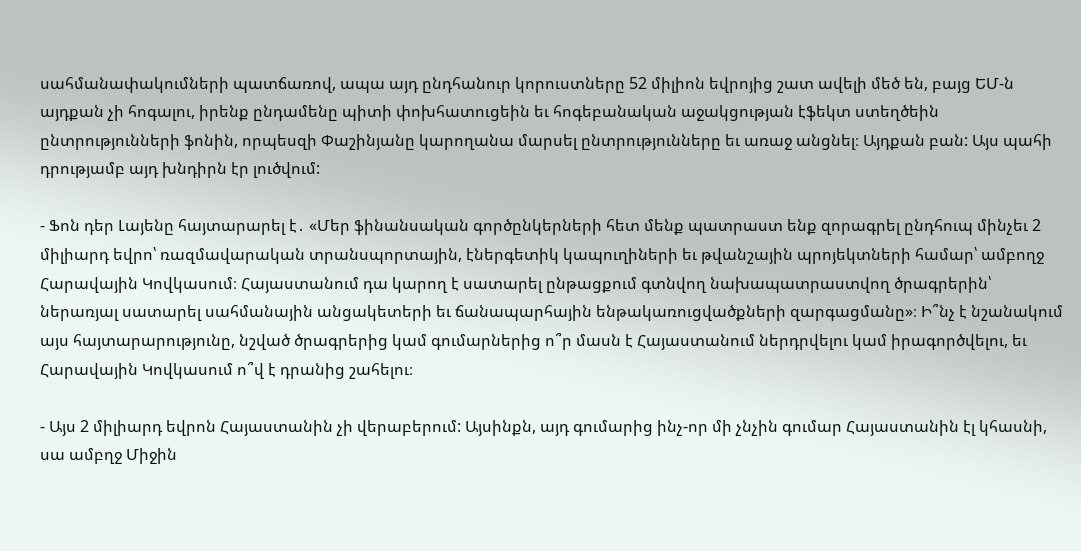սահմանափակումների պատճառով, ապա այդ ընդհանուր կորուստները 52 միլիոն եվրոյից շատ ավելի մեծ են, բայց ԵՄ-ն այդքան չի հոգալու, իրենք ընդամենը պիտի փոխհատուցեին եւ հոգեբանական աջակցության էֆեկտ ստեղծեին ընտրությունների ֆոնին, որպեսզի Փաշինյանը կարողանա մարսել ընտրությունները եւ առաջ անցնել։ Այդքան բան: Այս պահի դրությամբ այդ խնդիրն էր լուծվում:

- Ֆոն դեր Լայենը հայտարարել է․ «Մեր ֆինանսական գործընկերների հետ մենք պատրաստ ենք զորագրել ընդհուպ մինչեւ 2 միլիարդ եվրո՝ ռազմավարական տրանսպորտային, էներգետիկ կապուղիների եւ թվանշային պրոյեկտների համար՝ ամբողջ Հարավային Կովկասում։ Հայաստանում դա կարող է սատարել ընթացքում գտնվող նախապատրաստվող ծրագրերին՝ ներառյալ սատարել սահմանային անցակետերի եւ ճանապարհային ենթակառուցվածքների զարգացմանը»։ Ի՞նչ է նշանակում այս հայտարարությունը, նշված ծրագրերից կամ գումարներից ո՞ր մասն է Հայաստանում ներդրվելու կամ իրագործվելու, եւ Հարավային Կովկասում ո՞վ է դրանից շահելու։

- Այս 2 միլիարդ եվրոն Հայաստանին չի վերաբերում: Այսինքն, այդ գումարից ինչ-որ մի չնչին գումար Հայաստանին էլ կհասնի, սա ամբղջ Միջին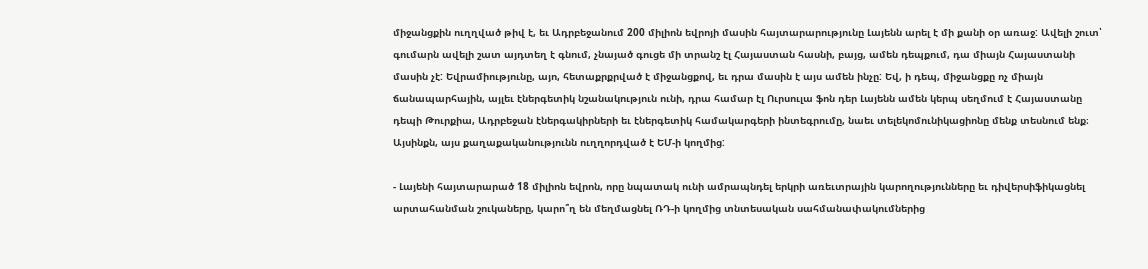միջանցքին ուղղված թիվ է, եւ Ադրբեջանում 200 միլիոն եվրոյի մասին հայտարարությունը Լայենն արել է մի քանի օր առաջ: Ավելի շուտ՝ գումարն ավելի շատ այդտեղ է գնում, չնայած գուցե մի տրանշ էլ Հայաստան հասնի, բայց, ամեն դեպքում, դա միայն Հայաստանի մասին չէ: Եվրամիությունը, այո, հետաքրքրված է միջանցքով, եւ դրա մասին է այս ամեն ինչը: Եվ, ի դեպ, միջանցքը ոչ միայն ճանապարհային, այլեւ էներգետիկ նշանակություն ունի, դրա համար էլ Ուրսուլա ֆոն դեր Լայենն ամեն կերպ սեղմում է Հայաստանը դեպի Թուրքիա, Ադրբեջան էներգակիրների եւ էներգետիկ համակարգերի ինտեգրումը, նաեւ տելեկոմունիկացիոնը մենք տեսնում ենք։ Այսինքն, այս քաղաքականությունն ուղղորդված է ԵՄ-ի կողմից:

- Լայենի հայտարարած 18 միլիոն եվրոն, որը նպատակ ունի ամրապնդել երկրի առեւտրային կարողությունները եւ դիվերսիֆիկացնել արտահանման շուկաները, կարո՞ղ են մեղմացնել ՌԴ-ի կողմից տնտեսական սահմանափակումներից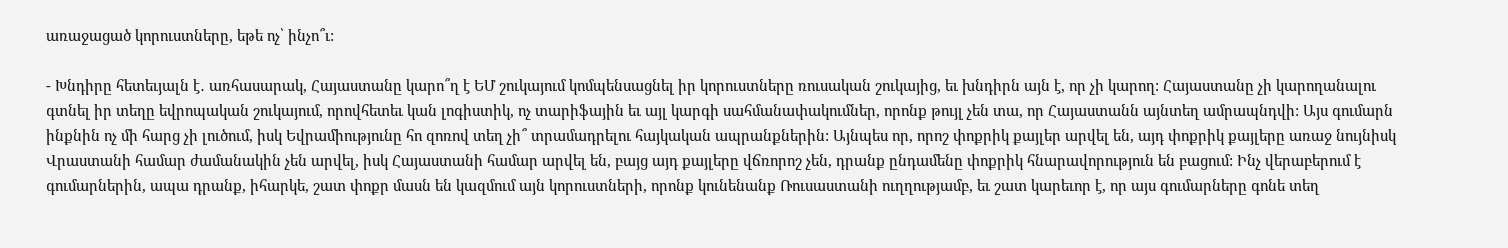առաջացած կորուստները, եթե ոչ՝ ինչո՞ւ:

- Խնդիրը հետեւյալն է․ առհասարակ, Հայաստանը կարո՞ղ է ԵՄ շուկայում կոմպենսացնել իր կորուստները ռուսական շուկայից, եւ խնդիրն այն է, որ չի կարող: Հայաստանը չի կարողանալու գտնել իր տեղը եվրոպական շուկայում, որովհետեւ կան լոգիստիկ, ոչ տարիֆային եւ այլ կարգի սահմանափակումներ, որոնք թույլ չեն տա, որ Հայաստանն այնտեղ ամրապնդվի: Այս գումարն ինքնին ոչ մի հարց չի լուծում, իսկ Եվրամիությունը հո զոռով տեղ չի՞ տրամադրելու հայկական ապրանքներին: Այնպես որ, որոշ փոքրիկ քայլեր արվել են, այդ փոքրիկ քայլերը առաջ նույնիսկ Վրաստանի համար ժամանակին չեն արվել, իսկ Հայաստանի համար արվել են, բայց այդ քայլերը վճռորոշ չեն, դրանք ընդամենը փոքրիկ հնարավորություն են բացում: Ինչ վերաբերում է գումարներին, ապա դրանք, իհարկե, շատ փոքր մասն են կազմում այն կորուստների, որոնք կունենանք Ռուսաստանի ուղղությամբ, եւ շատ կարեւոր է, որ այս գումարները գոնե տեղ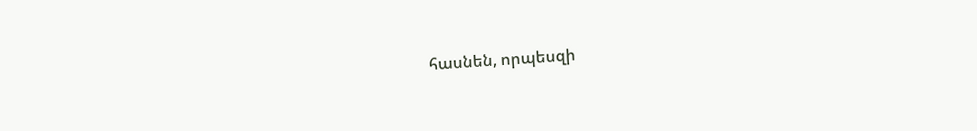հասնեն, որպեսզի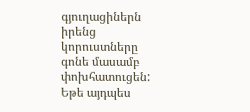գյուղացիներն իրենց կորուստները գոնե մասամբ փոխհատուցեն: Եթե այդպես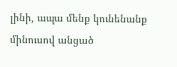լինի, ապա մենք կունենանք մինուսով անցած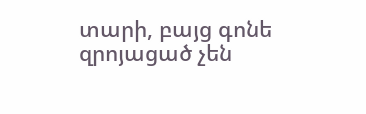տարի, բայց գոնե զրոյացած չեն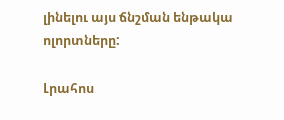լինելու այս ճնշման ենթակա ոլորտները:

Լրահոս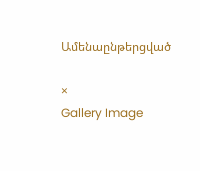Ամենաընթերցված

×
Gallery Image